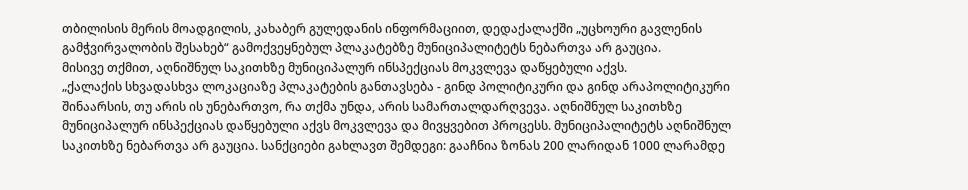თბილისის მერის მოადგილის, კახაბერ გულედანის ინფორმაციით, დედაქალაქში „უცხოური გავლენის გამჭვირვალობის შესახებ“ გამოქვეყნებულ პლაკატებზე მუნიციპალიტეტს ნებართვა არ გაუცია.
მისივე თქმით, აღნიშნულ საკითხზე მუნიციპალურ ინსპექციას მოკვლევა დაწყებული აქვს.
„ქალაქის სხვადასხვა ლოკაციაზე პლაკატების განთავსება - გინდ პოლიტიკური და გინდ არაპოლიტიკური შინაარსის, თუ არის ის უნებართვო, რა თქმა უნდა, არის სამართალდარღვევა. აღნიშნულ საკითხზე მუნიციპალურ ინსპექციას დაწყებული აქვს მოკვლევა და მივყვებით პროცესს. მუნიციპალიტეტს აღნიშნულ საკითხზე ნებართვა არ გაუცია. სანქციები გახლავთ შემდეგი: გააჩნია ზონას 200 ლარიდან 1000 ლარამდე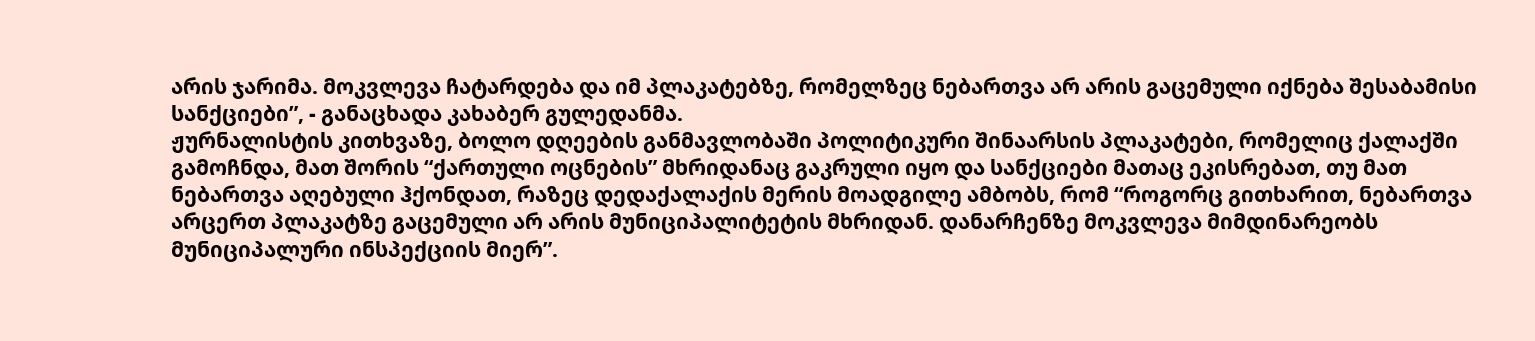არის ჯარიმა. მოკვლევა ჩატარდება და იმ პლაკატებზე, რომელზეც ნებართვა არ არის გაცემული იქნება შესაბამისი სანქციები”, - განაცხადა კახაბერ გულედანმა.
ჟურნალისტის კითხვაზე, ბოლო დღეების განმავლობაში პოლიტიკური შინაარსის პლაკატები, რომელიც ქალაქში გამოჩნდა, მათ შორის “ქართული ოცნების” მხრიდანაც გაკრული იყო და სანქციები მათაც ეკისრებათ, თუ მათ ნებართვა აღებული ჰქონდათ, რაზეც დედაქალაქის მერის მოადგილე ამბობს, რომ “როგორც გითხარით, ნებართვა არცერთ პლაკატზე გაცემული არ არის მუნიციპალიტეტის მხრიდან. დანარჩენზე მოკვლევა მიმდინარეობს მუნიციპალური ინსპექციის მიერ”.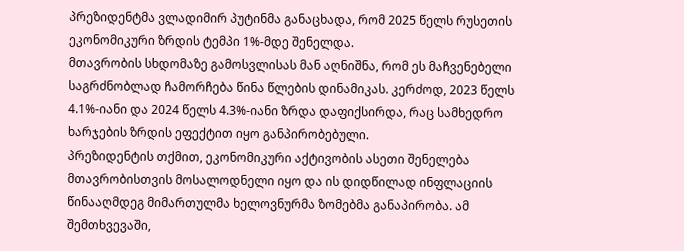პრეზიდენტმა ვლადიმირ პუტინმა განაცხადა, რომ 2025 წელს რუსეთის ეკონომიკური ზრდის ტემპი 1%-მდე შენელდა.
მთავრობის სხდომაზე გამოსვლისას მან აღნიშნა, რომ ეს მაჩვენებელი საგრძნობლად ჩამორჩება წინა წლების დინამიკას. კერძოდ, 2023 წელს 4.1%-იანი და 2024 წელს 4.3%-იანი ზრდა დაფიქსირდა, რაც სამხედრო ხარჯების ზრდის ეფექტით იყო განპირობებული.
პრეზიდენტის თქმით, ეკონომიკური აქტივობის ასეთი შენელება მთავრობისთვის მოსალოდნელი იყო და ის დიდწილად ინფლაციის წინააღმდეგ მიმართულმა ხელოვნურმა ზომებმა განაპირობა. ამ შემთხვევაში,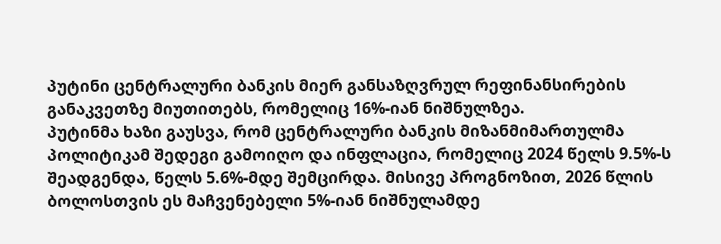პუტინი ცენტრალური ბანკის მიერ განსაზღვრულ რეფინანსირების განაკვეთზე მიუთითებს, რომელიც 16%-იან ნიშნულზეა.
პუტინმა ხაზი გაუსვა, რომ ცენტრალური ბანკის მიზანმიმართულმა პოლიტიკამ შედეგი გამოიღო და ინფლაცია, რომელიც 2024 წელს 9.5%-ს შეადგენდა, წელს 5.6%-მდე შემცირდა. მისივე პროგნოზით, 2026 წლის ბოლოსთვის ეს მაჩვენებელი 5%-იან ნიშნულამდე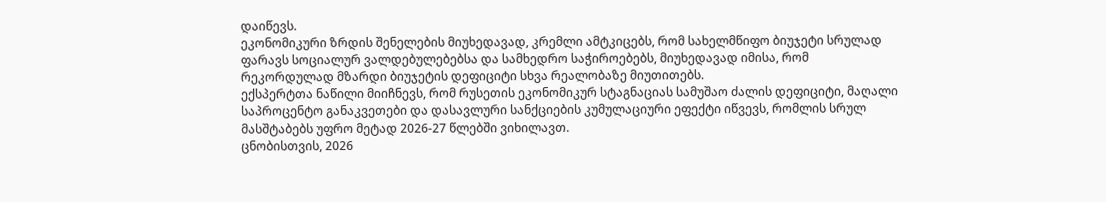დაიწევს.
ეკონომიკური ზრდის შენელების მიუხედავად, კრემლი ამტკიცებს, რომ სახელმწიფო ბიუჯეტი სრულად ფარავს სოციალურ ვალდებულებებსა და სამხედრო საჭიროებებს, მიუხედავად იმისა, რომ რეკორდულად მზარდი ბიუჯეტის დეფიციტი სხვა რეალობაზე მიუთითებს.
ექსპერტთა ნაწილი მიიჩნევს, რომ რუსეთის ეკონომიკურ სტაგნაციას სამუშაო ძალის დეფიციტი, მაღალი საპროცენტო განაკვეთები და დასავლური სანქციების კუმულაციური ეფექტი იწვევს, რომლის სრულ მასშტაბებს უფრო მეტად 2026-27 წლებში ვიხილავთ.
ცნობისთვის, 2026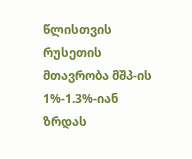წლისთვის რუსეთის მთავრობა მშპ-ის 1%-1.3%-იან ზრდას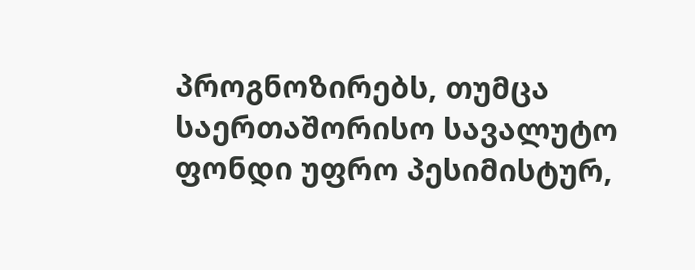პროგნოზირებს, თუმცა საერთაშორისო სავალუტო ფონდი უფრო პესიმისტურ,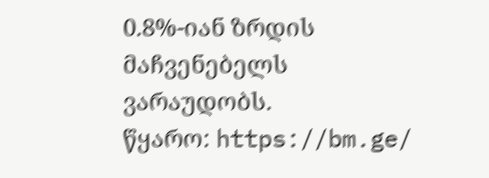0.8%-იან ზრდის მაჩვენებელს ვარაუდობს.
წყარო: https://bm.ge/